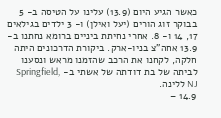כאשר הגיע היום (13.9) עלינו על הטיסה ב- 5 בבוקר זוג הורים (יעל ואילן) ו- 3 ילדים בגילאים 17, 14 ו- 8. אחרי נחיתת ביניים ברומא נחתנו ב- 13.9 אחה"צ בניו-ארק. ביקורת הדרכונים היתה חלקה, לקחנו את הרכב שהזמנו מראש ונסענו לביתה של בת דודתה של אשתי ב- Springfield, NJ ללינה.
14.9 –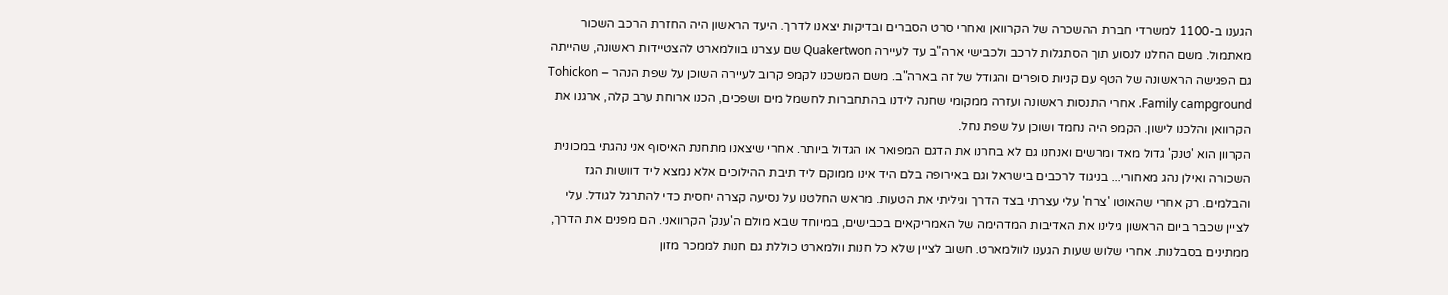הגענו ב-1100 למשרדי חברת ההשכרה של הקרוואן ואחרי סרט הסברים ובדיקות יצאנו לדרך. היעד הראשון היה החזרת הרכב השכור מאתמול. משם החלנו לנסוע תוך הסתגלות לרכב ולכבישי ארה"ב עד לעיירה Quakertwon שם עצרנו בוולמארט להצטיידות ראשונה, שהייתה גם הפגישה הראשונה של הטף עם קניות סופרים והגודל של זה בארה"ב. משם המשכנו לקמפ קרוב לעיירה השוכן על שפת הנהר – Tohickon Family campground. אחרי התנסות ראשונה ועזרה ממקומי שחנה לידנו בהתחברות לחשמל מים ושפכים, הכנו ארוחת ערב קלה, ארגנו את הקרוואן והלכנו לישון. הקמפ היה נחמד ושוכן על שפת נחל.
הקרוון הוא 'טנק' גדול מאד ומרשים ואנחנו גם לא בחרנו את הדגם המפואר או הגדול ביותר. אחרי שיצאנו מתחנת האיסוף אני נהגתי במכונית השכורה ואילן נהג מאחורי... בניגוד לרכבים בישראל וגם באירופה בלם היד אינו ממוקם ליד תיבת ההילוכים אלא נמצא ליד דוושות הגז והבלמים. רק אחרי שהאוטו 'צרח' עלי עצרתי בצד הדרך וגיליתי את הטעות. מראש החלטנו על נסיעה קצרה יחסית כדי להתרגל לגודל. עלי לציין שכבר ביום הראשון גילינו את האדיבות המדהימה של האמריקאים בכבישים, במיוחד שבא מולם ה'ענק' הקרוואני. הם מפנים את הדרך, ממתינים בסבלנות. אחרי שלוש שעות הגענו לוולמארט. חשוב לציין שלא כל חנות וולמארט כוללת גם חנות לממכר מזון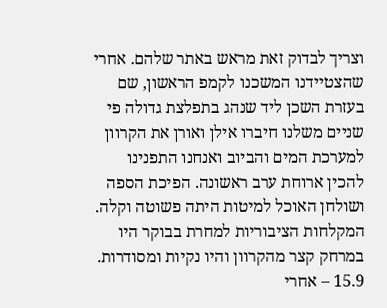וצריך לבדוק זאת מראש באתר שלהם. אחרי שהצטיידנו המשכנו לקמפ הראשון, שם בעזרת השכן ליד שנהג בתפלצת גדולה פי שניים משלנו חיברו אילן ואורן את הקרוון למערכת המים והביוב ואנחנו התפנינו להכין ארוחת ערב ראשונה. הפיכת הספה ושולחן האוכל למיטות היתה פשוטה וקלה. המקלחות הציבוריות למחרת בבוקר היו במרחק קצר מהקרוון והיו נקיות ומסודרות.
15.9 – אחרי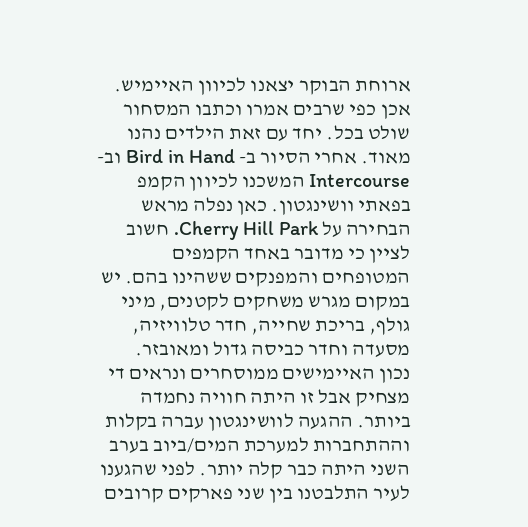ארוחת הבוקר יצאנו לכיוון האיימיש. אכן כפי שרבים אמרו וכתבו המסחור שולט בכל. יחד עם זאת הילדים נהנו מאוד. אחרי הסיור ב- Bird in Hand וב- Intercourse המשכנו לכיוון הקמפ בפאתי וושינגטון. כאן נפלה מראש הבחירה על Cherry Hill Park. חשוב לציין כי מדובר באחד הקמפים המטופחים והמפנקים ששהינו בהם. יש במקום מגרש משחקים לקטנים, מיני גולף, בריכת שחייה, חדר טלוויזיה, מסעדה וחדר כביסה גדול ומאובזר.
נכון האיימישים ממוסחרים ונראים די מצחיק אבל זו היתה חוויה נחמדה ביותר. ההגעה לוושינגטון עברה בקלות וההתחברות למערכת המים/ביוב בערב השני היתה כבר קלה יותר. לפני שהגענו לעיר התלבטנו בין שני פארקים קרובים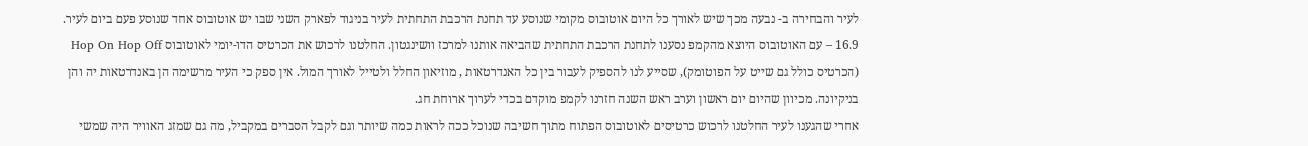לעיר והבחירה ב- נבעה מכך שיש לאורך כל היום אוטובוס מקומי שנוסע עד תחנת הרכבת התחתית לעיר בניגוד לפארק השני שבו יש אוטובוס אחד שנוסע פעם ביום לעיר.
16.9 – עם האוטובוס היוצא מהקמפ נסענו לתחנת הרכבת התחתית שהביאה אותנו למרכז וושינגטון. החלטנו לרכוש את הכרטיס הדו-יומי לאוטובוס Hop On Hop Off (הכרטיס כולל גם שייט על הפוטומק), שסייע לנו להספיק לעבור בין כל האנדרטאות , מוזיאון החלל ולטייל לאורך המול. אין ספק כי העיר מרשימה הן באנדרטאות יה והן בניקיונה. מכיוון שהיום יום ראשון וערב ראש השנה חזרנו לקמפ מוקדם בכדי לערוך ארוחת חג.
אחרי שהגענו לעיר החלטנו לרכוש כרטיסים לאוטובוס הפתוח מתוך חשיבה שנוכל ככה לראות כמה שיותר וגם לקבל הסברים במקביל, מה גם שמזג האוויר היה שמשי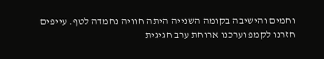וחמים והישיבה בקומה השנייה היתה חוויה נחמדה לטף. עייפים חזרנו לקמפ וערכנו ארוחת ערב חגיגית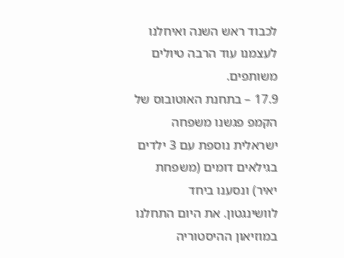לכבוד ראש השנה ואיחלנו לעצמנו עוד הרבה טיולים משותפים.
17.9 – בתחנת האוטובוס של הקמפ פגשנו משפחה ישראלית נוספת עם 3 ילדים בגילאים דומים (משפחת יאיר) ונסענו ביחד לוושינגטון. את היום התחלנו במוזיאון ההיסטוריה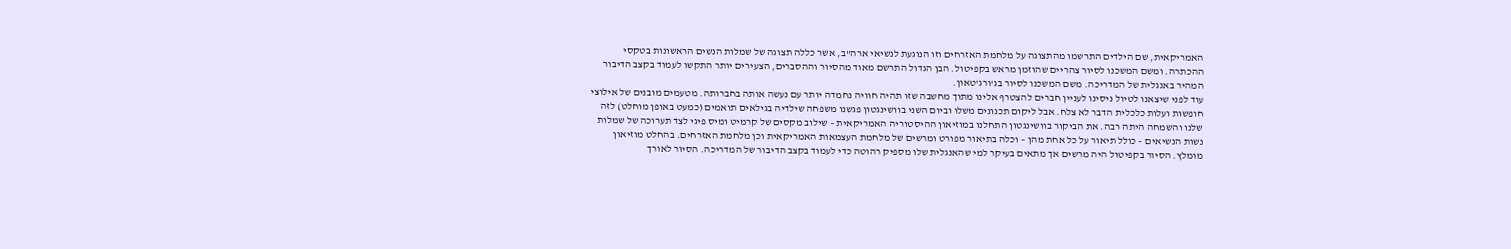האמריקאית, שם הילדים התרשמו מהתצוגה על מלחמת האזרחים וזו הנוגעת לנשיאי ארה"ב, אשר כללה תצוגה של שמלות הנשים הראשונות בטקסי ההכתרה. ומשם המשכנו לסיור צהריים שהוזמן מראש בקפיטול. הבן הגדול התרשם מאוד מהסיור וההסברים, הצעירים יותר התקשו לעמוד בקצב הדיבור המהיר באנגלית של המדריכה. משם המשכנו לסיור בג'ורג'טאון.
עוד לפני שיצאנו לטיול ניסינו לעניין חברים להצטרף אלינו מתוך מחשבה שזו תהיה חוויה נחמדה יותר עם נעשה אותה בחברותה. מטעמים מובנים של אילוצי חופשות ועלות כלכלית הדבר לא צלח. אבל ליקום תכנונים משלו וביום השני בוושינגטון פגשנו משפחה שילדיה בגילאים תואמים (כמעט באופן מוחלט) לזה שלנו והשמחה היתה רבה. את הביקור בוושינגטון התחלנו במוזיאון ההיסטוריה האמריקאית – שילוב מקסים של קרמיט ומיס פיגי לצד תערוכה של שמלות נשות הנשיאים – כולל תיאור על כל אחת מהן – וכלה בתיאור מפורט ומרשים של מלחמת העצמאות האמריקאית וכן מלחמת האזרחים. בהחלט מוזיאון מומלץ. הסיור בקפיטול היה מרשים אך מתאים בעיקר למי שהאנגלית שלו מספיק רהוטה כדי לעמוד בקצב הדיבור של המדריכה. הסיור לאורך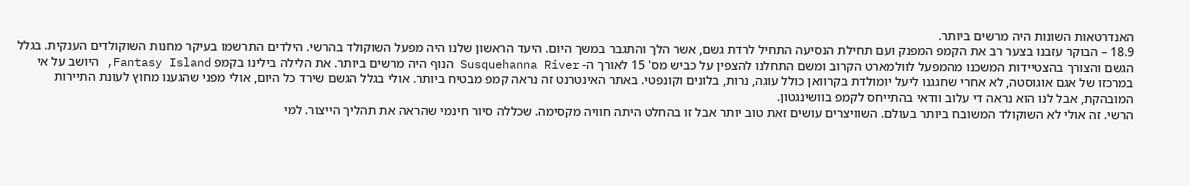האנדרטאות השונות היה מרשים ביותר.
18.9 – הבוקר עזבנו בצער רב את הקמפ המפנק ועם תחילת הנסיעה התחיל לרדת גשם, אשר הלך והתגבר במשך היום. היעד הראשון שלנו היה מפעל השוקולד בהרשי. הילדים התרשמו בעיקר מחנות השוקולדים הענקית. בגלל הגשם והצורך בהצטיידות המשכנו מהמפעל לוולמארט הקרוב ומשם התחלנו להצפין על כביש מס' 15 לאורך ה- Susquehanna River הנוף היה מרשים ביותר. את הלילה בילינו בקמפ Fantasy Island, היושב על אי במרכזו של אגם אוגוסטה, לא אחרי שחגגנו ליעל יומולדת בקרוואן כולל עוגה, נרות, בלונים וקונפטי. באתר האינטרנט זה נראה קמפ מבטיח ביותר. אולי בגלל הגשם שירד כל היום, אולי מפני שהגענו מחוץ לעונת התיירות המובהקת, אבל לנו הוא נראה די עלוב וודאי בהתייחס לקמפ בוושינגטון.
הרשי. זה אולי לא השוקולד המשובח ביותר בעולם. השוויצרים עושים זאת טוב יותר אבל זו בהחלט היתה חוויה מקסימה. שכללה סיור חינמי שהראה את תהליך הייצור. למי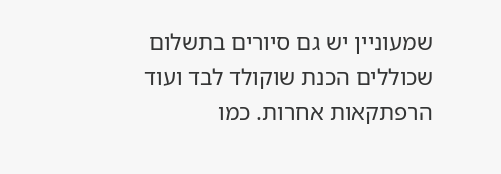שמעוניין יש גם סיורים בתשלום שכוללים הכנת שוקולד לבד ועוד הרפתקאות אחרות. כמו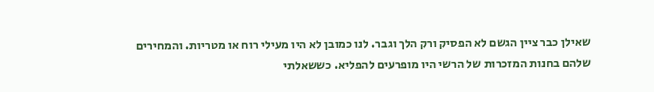שאילן כבר ציין הגשם לא הפסיק ורק הלך וגבר. לנו כמובן לא היו מעילי רוח או מטריות. והמחירים שלהם בחנות המזכרות של הרשי היו מופרעים להפליא. כששאלתי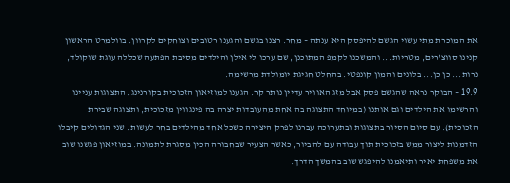את המוכרת מתי עשוי הגשם להיפסק היא ענתה – מחר. רצנו בגשם והגענו רטובים וצוחקים לקרוון. בוולמרט הראשון קנינו סווצ'רים, מטריות... והמשכנו לקמפ המתוכנן, שם ערכו לי אילן והילדים מסיבת הפתעה שכללה עוגת שוקולד, נרות... כן כן... בלונים והמון קונפטי. בהחלט חגיגת יומולדת מרשימה.
19.9 – הבוקר נראה שהגשם פסק אבל מזג האוויר עדיין נותר קר. הגענו למוזיאון הזכוכית בקורנינג. התצוגות עניינו והרשימו את הילדים וגם אותנו (במיוחד התצוגה בה אחת מהעובדות יצרה בה פינגווין מזכוכית, ותצוגה שבירת הזכוכית). עם סיום הסיור בתצוגות ובתערוכה עברנו לפרק היצירה כשכל אחד מהילדים בחר לעשות. שני הגדולים קיבלו הזדמנות ליצור ממש בזכוכית תוך עבודה עם להביור, כאשר הצעיר שבחבורה הכין מסגרת לתמונה. במוזיאון פגשנו שוב את משפחת יאיר ותיאמנו להיפגש שוב בהמשך הדרך.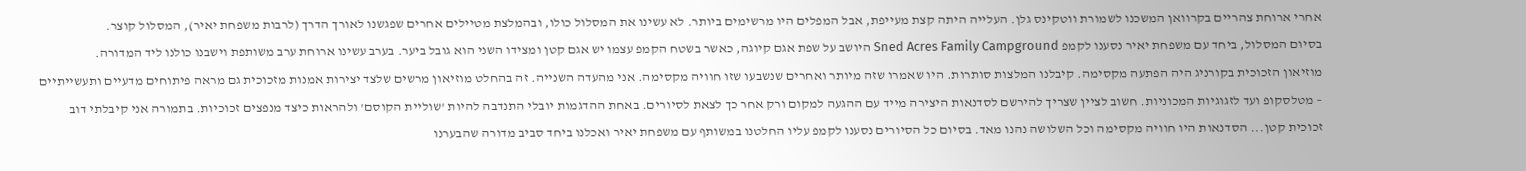אחרי ארוחת צהריים בקרוואן המשכנו לשמורת ווטקינס גלן. העלייה היתה קצת מעייפת, אבל המפלים היו מרשימים ביותר. לא עשינו את המסלול כולו, ובהמלצת מטיילים אחרים שפגשנו לאורך הדרך (לרבות משפחת יאיר), המסלול קוצר.
בסיום המסלול, ביחד עם משפחת יאיר נסענו לקמפ Sned Acres Family Campground היושב על שפת אגם קיוגה, כאשר בשטח הקמפ עצמו יש אגם קטן ומצידו השני הוא גובל ביער. בערב עשינו ארוחת ערב משותפת וישבנו כולנו ליד המדורה.
מוזיאון הזכוכית בקורניג היה הפתעה מקסימה. קיבלנו המלצות סותרות. היו שאמרו שזה מיותר ואחרים שנשבעו שזו חוויה מקסימה. אני מהעדה השנייה. זה בהחלט מוזיאון מרשים שלצד יצירות אמנות מזכוכית גם מראה פיתוחים מדעיים ותעשייתיים – מטלסקופ ועד לזגוגיות המכוניות. חשוב לציין שצריך להירשם לסדנאות היצירה מייד עם ההגעה למקום ורק אחר כך לצאת לסיורים. באחת ההדגמות יובלי התנדבה להיות 'שוליית הקוסם' ולהראות כיצד מנפצים זכוכיות. בתמורה אני קיבלתי דוב זכוכית קטן... הסדנאות היו חוויה מקסימה וכל השלושה נהנו מאד. בסיום כל הסיורים נסענו לקמפ עליו החלטנו במשותף עם משפחת יאיר ואכלנו ביחד סביב מדורה שהבערנו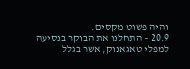והיה פשוט מקסים.
20.9 – התחלנו את הבוקר בנסיעה למפלי טאגאנוק, אשר בגלל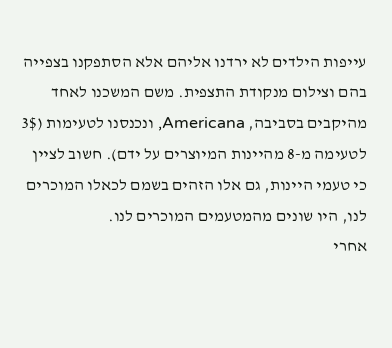עייפות הילדים לא ירדנו אליהם אלא הסתפקנו בצפייה בהם וצילום מנקודת התצפית. משם המשכנו לאחד מהיקבים בסביבה, Americana, ונכנסנו לטעימות (3$ לטעימה מ-8 מהיינות המיוצרים על ידם). חשוב לציין כי טעמי היינות, גם אלו הזהים בשמם לכאלו המוכרים לנו, היו שונים מהמטעמים המוכרים לנו.
אחרי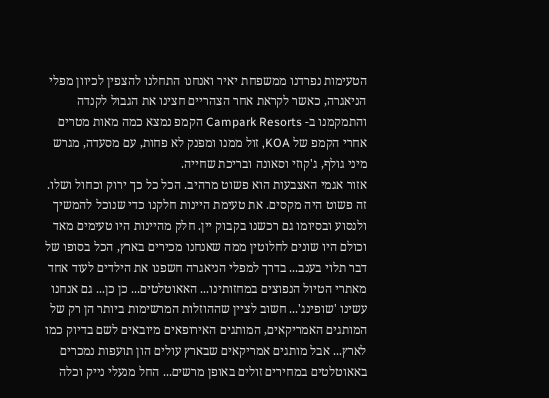הטעימות נפרדנו ממשפחת יאיר ואנחנו התחלנו להצפין לכיוון מפלי הניאגרה, כאשר לקראת אחר הצהריים חצינו את הגבול לקנדה והתמקמנו ב- Campark Resorts הקמפ נמצא כמה מאות מטרים אחרי הקמפ של KOA, זול ממנו ומפנק לא פחות, עם מסעדה, מגרש מיני גולף, ג'קוזי וסאונה ובריכת שחייה.
אזור אגמי האצבעות הוא פשוט מרהיב. הכל כל כך ירוק וכחול ושלו. זה פשוט היה מקסים. את טעימת היינות חלקנו כדי שנוכל להמשיך ולנסוע ובסיומו גם רכשנו בקבוק יין. חלק מהיינות היו טעימים מאד וכולם היו שונים לחלוטין ממה שאנחנו מכירים בארץ, הכל בסופו של דבר תלוי בענב... בדרך למפלי הניאגרה חשפנו את הילדים לעוד אחד מאתרי הטיול הנפוצים במחזותינו... האאוטלטים... כן כן... גם אנחנו עשינו 'שופינג'... חשוב לציין שההוזלות המרשימות ביותר הן רק של המותגים האמריקאים, המותגים האירופאים מיובאים לשם בדיוק כמו לארץ... אבל מותגים אמריקאים שבארץ עולים הון תועפות נמכרים באאוטלטים במחירים זולים באופן מרשים... החל מנעלי נייק וכלה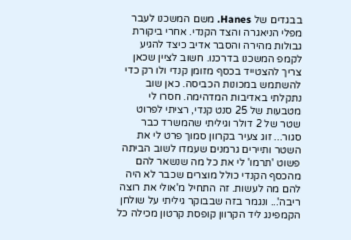בבגדים של Hanes. משם המשכנו לעבר מפלי הניאגרה והצד הקנדי. אחרי ביקורת גבולות מהירה והסבר אדיב כיצד להגיע לקמפ המשכנו בדרכנו. חשוב לציין שכאן צריך להצטייד בכסף מזומן קנדי ולו רק כדי להשתמש במכונות הכביסה. כאן שוב נתקלתי באדיבות המדהימה. חסרו לי מטבעות של 25 סנט קנדי, רציתי לפרוט שטר של 2 דולר וגיליתי שהמשרד כבר סגור... זוג צעיר בקרוון סמוך פרט לי את השטר ותיירים גרמנים שעמדו לשוב הביתה פשוט 'תרמו' לי את כל מה שנשאר להם מהכסף הקנדי כולל מוצרים שכבר לא היה להם מה לעשות. זה התחיל מ'אולי את רוצה ריבה'... ונגמר בזה שבבוקר גיליתי על שולחן הקמפינג ליד הקרוון קופסת קרטון מכילה כל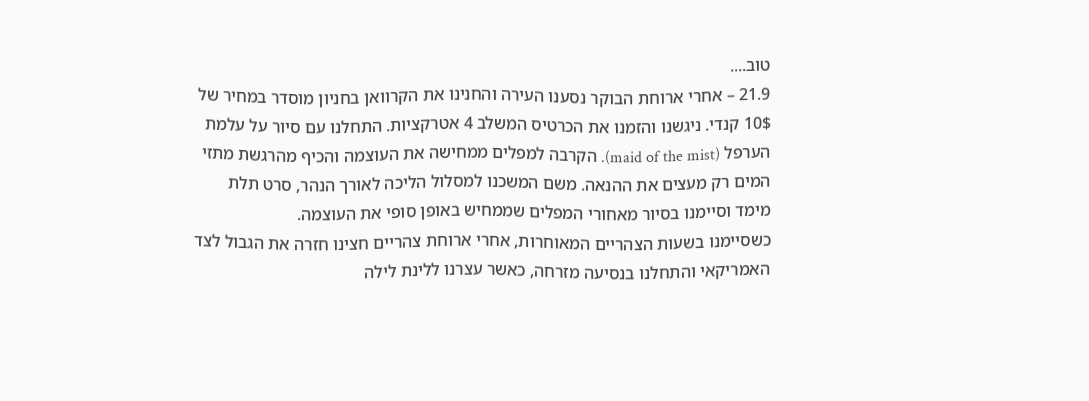טוב....
21.9 – אחרי ארוחת הבוקר נסענו העירה והחנינו את הקרוואן בחניון מוסדר במחיר של 10$ קנדי. ניגשנו והזמנו את הכרטיס המשלב 4 אטרקציות. התחלנו עם סיור על עלמת הערפל (maid of the mist). הקרבה למפלים ממחישה את העוצמה והכיף מהרגשת מתזי המים רק מעצים את ההנאה. משם המשכנו למסלול הליכה לאורך הנהר, סרט תלת מימד וסיימנו בסיור מאחורי המפלים שממחיש באופן סופי את העוצמה.
כשסיימנו בשעות הצהריים המאוחרות, אחרי ארוחת צהריים חצינו חזרה את הגבול לצד האמריקאי והתחלנו בנסיעה מזרחה, כאשר עצרנו ללינת לילה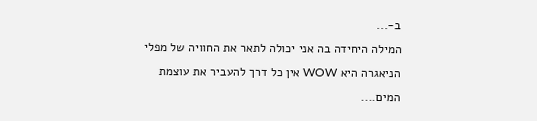ב-...
המילה היחידה בה אני יכולה לתאר את החוויה של מפלי הניאגרה היא WOW אין כל דרך להעביר את עוצמת המים....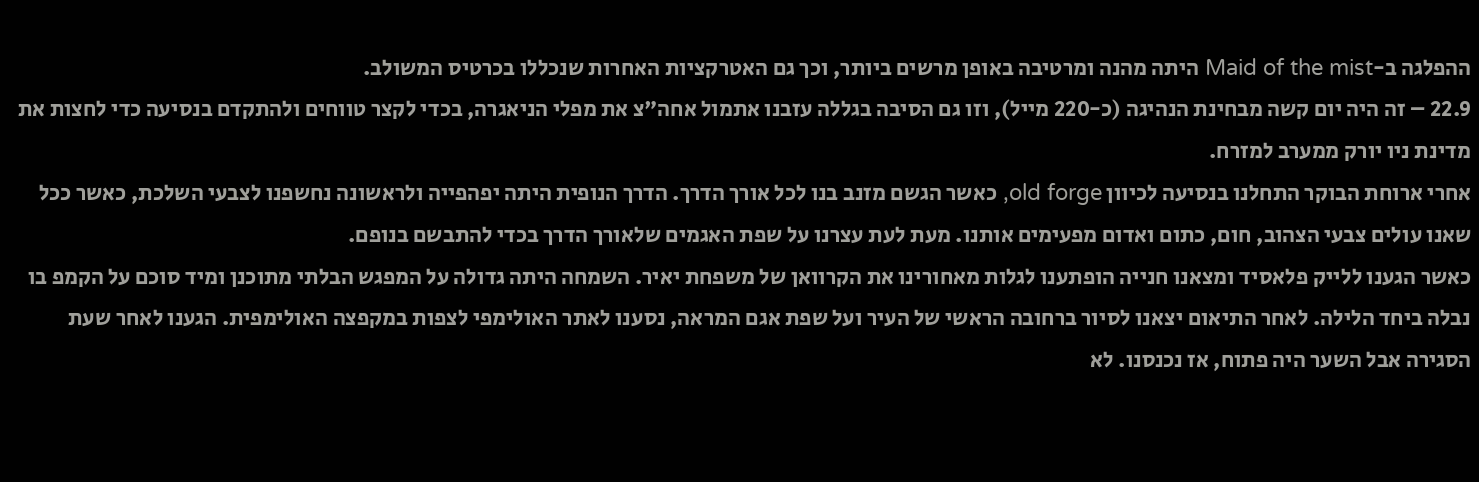ההפלגה ב-Maid of the mist היתה מהנה ומרטיבה באופן מרשים ביותר, וכך גם האטרקציות האחרות שנכללו בכרטיס המשולב.
22.9 – זה היה יום קשה מבחינת הנהיגה (כ-220 מייל), וזו גם הסיבה בגללה עזבנו אתמול אחה"צ את מפלי הניאגרה, בכדי לקצר טווחים ולהתקדם בנסיעה כדי לחצות את מדינת ניו יורק ממערב למזרח.
אחרי ארוחת הבוקר התחלנו בנסיעה לכיוון old forge, כאשר הגשם מזנב בנו לכל אורך הדרך. הדרך הנופית היתה יפהפייה ולראשונה נחשפנו לצבעי השלכת, כאשר ככל שאנו עולים צבעי הצהוב, חום, כתום ואדום מפעימים אותנו. מעת לעת עצרנו על שפת האגמים שלאורך הדרך בכדי להתבשם בנופם.
כאשר הגענו ללייק פלאסיד ומצאנו חנייה הופתענו לגלות מאחורינו את הקרוואן של משפחת יאיר. השמחה היתה גדולה על המפגש הבלתי מתוכנן ומיד סוכם על הקמפ בו נבלה ביחד הלילה. לאחר התיאום יצאנו לסיור ברחובה הראשי של העיר ועל שפת אגם המראה, נסענו לאתר האולימפי לצפות במקפצה האולימפית. הגענו לאחר שעת הסגירה אבל השער היה פתוח, אז נכנסנו. לא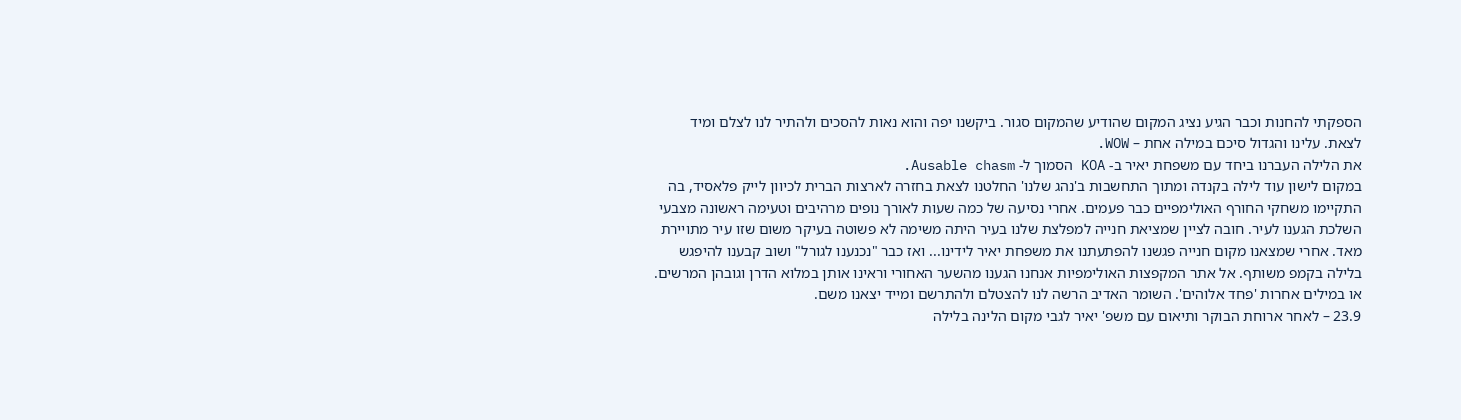הספקתי להחנות וכבר הגיע נציג המקום שהודיע שהמקום סגור. ביקשנו יפה והוא נאות להסכים ולהתיר לנו לצלם ומיד לצאת. עלינו והגדול סיכם במילה אחת – WOW.
את הלילה העברנו ביחד עם משפחת יאיר ב- KOA הסמוך ל- Ausable chasm.
במקום לישון עוד לילה בקנדה ומתוך התחשבות ב'נהג שלנו' החלטנו לצאת בחזרה לארצות הברית לכיוון לייק פלאסיד, בה התקיימו משחקי החורף האולימפיים כבר פעמים. אחרי נסיעה של כמה שעות לאורך נופים מרהיבים וטעימה ראשונה מצבעי השלכת הגענו לעיר. חובה לציין שמציאת חנייה למפלצת שלנו בעיר היתה משימה לא פשוטה בעיקר משום שזו עיר מתויירת מאד. אחרי שמצאנו מקום חנייה פגשנו להפתעתנו את משפחת יאיר לידינו... ואז כבר "נכנענו לגורל" ושוב קבענו להיפגש בלילה בקמפ משותף. אל אתר המקפצות האולימפיות אנחנו הגענו מהשער האחורי וראינו אותן במלוא הדרן וגובהן המרשים. או במילים אחרות 'פחד אלוהים'. השומר האדיב הרשה לנו להצטלם ולהתרשם ומייד יצאנו משם.
23.9 – לאחר ארוחת הבוקר ותיאום עם משפ' יאיר לגבי מקום הלינה בלילה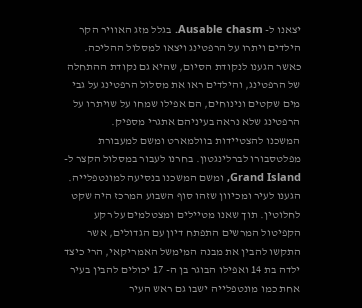יצאנו ל- Ausable chasm. בגלל מזג האוויר הקר הילדים ויתרו על הרפטינג ויצאו למסלול ההליכה. כאשר הגענו לנקודת הסיום, שהיא גם נקודת ההתחלה של הרפטינג, והילדים ראו את מסלול הרפטינג על גבי מים שקטים ונינוחים, הם אפילו שמחו על שויתרו על הרפטינג שלא נראה בעיניהם אתגרי מספיק.
המשכנו להצטיידות בוולמארט ומשם למעבורת מפלטסבורו לברלינגטון. בחרנו לעבור במסלול הקצר ל- Grand Island, ומשם המשכנו בנסיעה למונטפלייה. הגענו לעיר ומכיוון שזהו סוף השבוע המרכז היה שקט לחלוטין. תוך שאנו מטיילים ומצטלמים על רקע הקפיטול המרשים התפתח דיון עם הגדולים, אשר התקשו להבין את מבנה המימשל האמריקאי, הרי כיצד ילדה בת 14 ואפילו הבוגר בן ה- 17 יכולים להבין בעיר אחת כמו מונטפלייה ישבו גם ראש העיר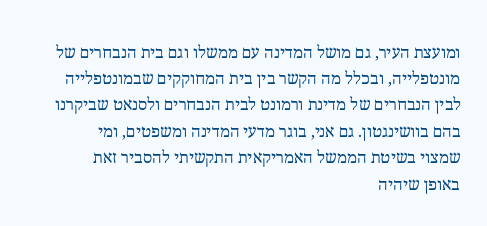ומועצת העיר, גם מושל המדינה עם ממשלו וגם בית הנבחרים של מונטפלייה, ובכלל מה הקשר בין בית המחוקקים שבמונטפלייה לבין הנבחרים של מדינת ורמונט לבית הנבחרים ולסנאט שביקרנו בהם בוושינגטון. גם אני, בוגר מדעי המדינה ומשפטים, ומי שמצוי בשיטת הממשל האמריקאית התקשיתי להסביר זאת באופן שיהיה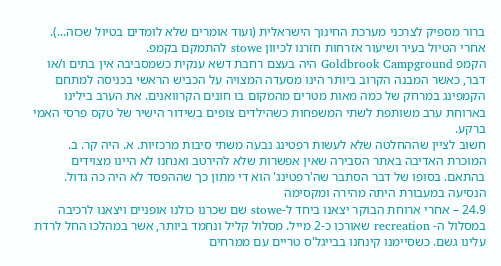ברור מספיק לצרכני מערכת החינוך הישראלית (ועוד אומרים שלא לומדים בטיול שכזה...). אחרי הטיול בעיר ושיעור אזרחות חזרנו לכיוון stowe להתמקם בקמפ.
הקמפ Goldbrook Campground היה בעצם רחבת דשא ענקית כשמסביבה אין בתים ו/או דבר, כאשר המבנה הקרוב ביותר הינו מסעדה המצויה על הכביש הראשי בכניסה למתחם הקמפינג במרחק של כמה מאות מטרים מהמקום בו חונים הקרוואנים. את הערב בילינו בארוחת ערב משותפת לשתי המשפחות כשהילדים צופים בשידור הישיר של טקס פרסי האמי ברקע.
חשוב לציין שההחלטה שלא לעשות רפטינג נבעה משתי סיבות מרכזיות. א. היה קר. ב. המוכרת האדיבה באתר הסבירה שאין אפשרות שלא להירטב ואנחנו לא היינו מצוידים בהתאם. בסופו של דבר הסתבר שה'רפטינג' הוא די מתון כך שההפסד לא היה כה גדול. הנסיעה במעבורת היתה מהירה ומקסימה
24.9 – אחרי ארוחת הבוקר יצאנו ביחד ל-stowe שם שכרנו כולנו אופניים ויצאנו לרכיבה במסלול ה- recreation שאורכו כ-2 מייל. מסלול קליל ונחמד ביותר, אשר במהלכו החל לרדת עלינו גשם. כשסיימנו קינחנו בבייגל'ס טריים עם ממרחים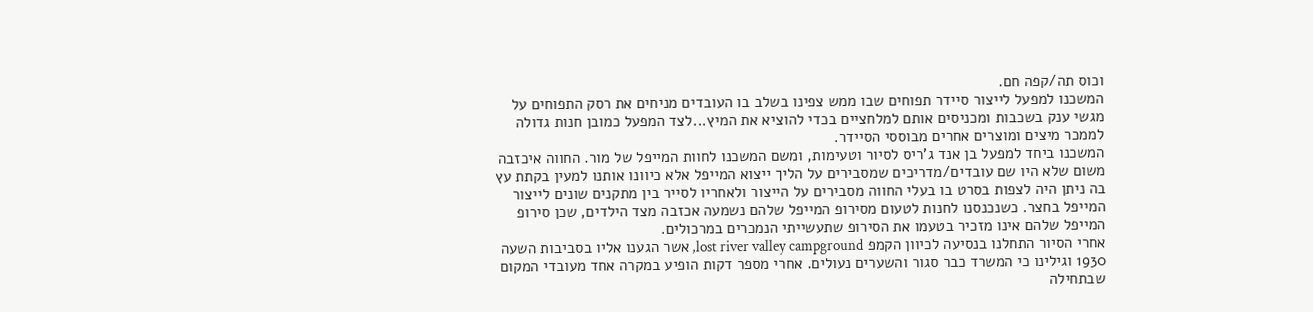וכוס תה/קפה חם.
המשכנו למפעל לייצור סיידר תפוחים שבו ממש צפינו בשלב בו העובדים מניחים את רסק התפוחים על מגשי ענק בשכבות ומכניסים אותם למלחציים בכדי להוציא את המיץ...לצד המפעל כמובן חנות גדולה לממכר מיצים ומוצרים אחרים מבוססי הסיידר.
המשכנו ביחד למפעל בן אנד ג'ריס לסיור וטעימות, ומשם המשכנו לחוות המייפל של מור. החווה איכזבה משום שלא היו שם עובדים/מדריכים שמסבירים על הליך ייצוא המייפל אלא כיוונו אותנו למעין בקתת עץ בה ניתן היה לצפות בסרט בו בעלי החווה מסבירים על הייצור ולאחריו לסייר בין מתקנים שונים לייצור המייפל בחצר. כשנכנסנו לחנות לטעום מסירופ המייפל שלהם נשמעה אכזבה מצד הילדים, שכן סירופ המייפל שלהם אינו מזכיר בטעמו את הסירופ שתעשייתי הנמכרים במרכולים.
אחרי הסיור התחלנו בנסיעה לכיוון הקמפ lost river valley campground, אשר הגענו אליו בסביבות השעה 1930 וגילינו כי המשרד כבר סגור והשערים נעולים. אחרי מספר דקות הופיע במקרה אחד מעובדי המקום שבתחילה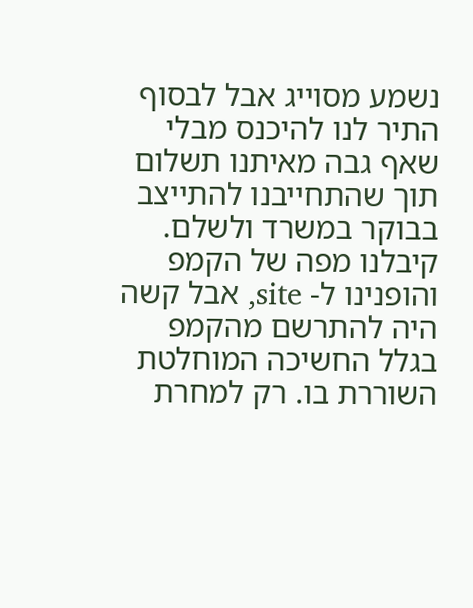נשמע מסוייג אבל לבסוף התיר לנו להיכנס מבלי שאף גבה מאיתנו תשלום תוך שהתחייבנו להתייצב בבוקר במשרד ולשלם. קיבלנו מפה של הקמפ והופנינו ל- site, אבל קשה היה להתרשם מהקמפ בגלל החשיכה המוחלטת השוררת בו. רק למחרת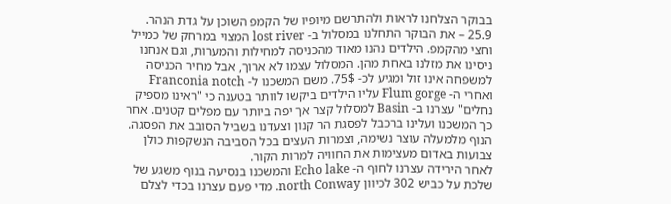בבוקר הצלחנו לראות ולהתרשם מיופיו של הקמפ השוכן על גדת הנהר.
25.9 – את הבוקר התחלנו במסלול ב- lost river המצוי במרחק של כמייל וחצי מהקמפ. הילדים נהנו מאוד מהכניסה למחילות והמערות, וגם אנחנו ניסינו את מזלנו באחת מהן. המסלול עצמו לא ארוך, אבל מחיר הכניסה למשפחה אינו זול ומגיע לכ- 75$. משם המשכנו ל- Franconia notch ואחרי ה- Flum gorge עליו הילדים ביקשו לוותר בטענה כי "ראינו מספיק נחלים" עצרנו ב- Basin למסלול קצר אך יפה ביותר עם מפלים קטנים. אחר כך המשכנו ועלינו ברכבל לפסגת הר קנון וצעדנו בשביל הסובב את הפסגה. הנוף מלמעלה עוצר נשימה, וצמרות העצים בכל הסביבה הנשקפות כולן צבועות באדום מעצימות את החוויה למרות הקור.
לאחר הירידה עצרנו לחוף ה- Echo lake והמשכנו בנסיעה בנוף משגע של שלכת על כביש 302 לכיוון north Conway. מדי פעם עצרנו בכדי לצלם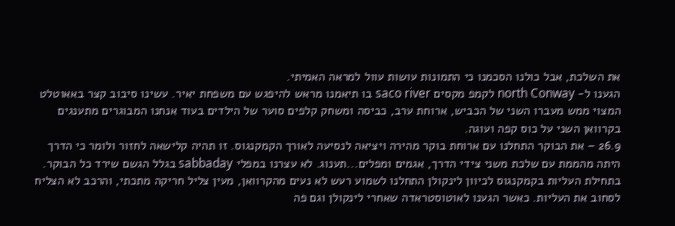את השלכת, אבל כולנו הסכמנו כי התמונות עושות עוול למראה האמיתי.
הגענו ל- north Conway לקמפ מקסים saco river בו תיאמנו מראש להיפגש עם משפחת יאיר. עשינו סיבוב קצר באאוטלט המצוי ממש מעברו השני של הכביש, ארוחת ערב, כביסה ומשחק קלפים סוער של הילדים בעוד אנחנו המבוגרים מתענגים בקרוואן השני על כוס קפה ועוגה.
26.9 – את הבוקר התחלנו עם ארוחת בוקר מהירה ויציאה לנסיעה לאורך הקמקנגוס. זו תהיה קלישאה לחזור ולומר כי הדרך היתה מהממת עם שלכת משני צידי הדרך, אגמים ומפלים...תענוג. לא עצרנו במפלי sabbaday בגלל הגשם שירד כל הבוקר.
בתחילת העליות בקמקנגוס לכיוון לינקולן התחלנו לשמוע רעש לא נעים מהקרוואן, מעין צליל חריקה מתכתי, והרכב לא הצליח לסחוב את העליות. כאשר הגענו לאוטוסטראדה שאחרי לינקולן וגם פה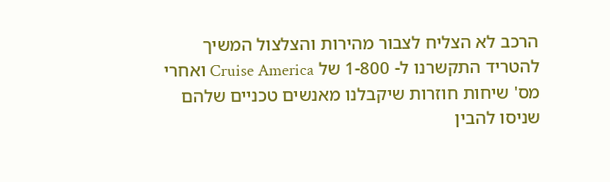הרכב לא הצליח לצבור מהירות והצלצול המשיך להטריד התקשרנו ל- 1-800 של Cruise America ואחרי מס' שיחות חוזרות שיקבלנו מאנשים טכניים שלהם שניסו להבין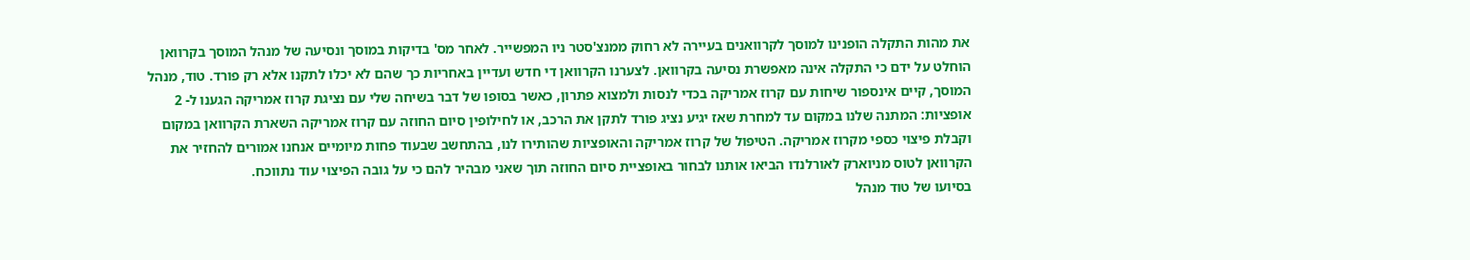את מהות התקלה הופנינו למוסך לקרוואנים בעיירה לא רחוק ממנצ'סטר ניו המפשייר. לאחר מס' בדיקות במוסך ונסיעה של מנהל המוסך בקרוואן הוחלט על ידם כי התקלה אינה מאפשרת נסיעה בקרוואן. לצערנו הקרוואן די חדש ועדיין באחריות כך שהם לא יכלו לתקנו אלא רק פורד. טוד, מנהל המוסך, קיים אינספור שיחות עם קרוז אמריקה בכדי לנסות ולמצוא פתרון, כאשר בסופו של דבר בשיחה שלי עם נציגת קרוז אמריקה הגענו ל- 2 אופציות: המתנה שלנו במקום עד למחרת שאז יגיע נציג פורד לתקן את הרכב, או לחילופין סיום החוזה עם קרוז אמריקה השארת הקרוואן במקום וקבלת פיצוי כספי מקרוז אמריקה. הטיפול של קרוז אמריקה והאופציות שהותירו לנו, בהתחשב שבעוד פחות מיומיים אנחנו אמורים להחזיר את הקרוואן לטוס מניוארק לאורלנדו הביאו אותנו לבחור באופציית סיום החוזה תוך שאני מבהיר להם כי על גובה הפיצוי עוד נתווכח.
בסיועו של טוד מנהל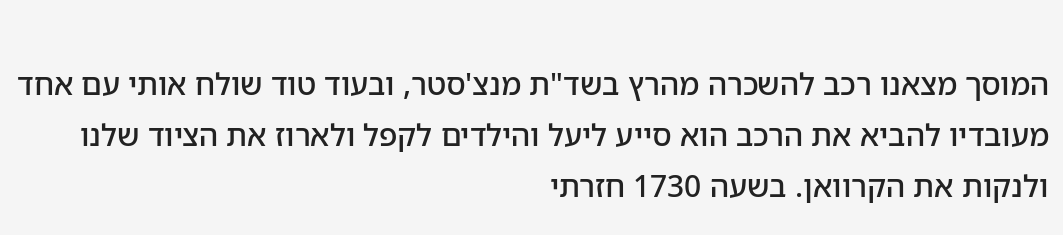המוסך מצאנו רכב להשכרה מהרץ בשד"ת מנצ'סטר, ובעוד טוד שולח אותי עם אחד מעובדיו להביא את הרכב הוא סייע ליעל והילדים לקפל ולארוז את הציוד שלנו ולנקות את הקרוואן. בשעה 1730 חזרתי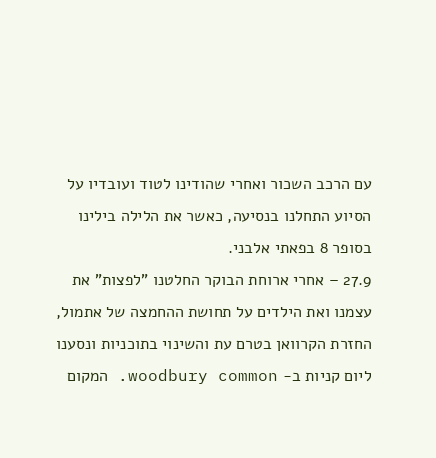עם הרכב השכור ואחרי שהודינו לטוד ועובדיו על הסיוע התחלנו בנסיעה, כאשר את הלילה בילינו בסופר 8 בפאתי אלבני.
27.9 – אחרי ארוחת הבוקר החלטנו "לפצות" את עצמנו ואת הילדים על תחושת ההחמצה של אתמול, החזרת הקרוואן בטרם עת והשינוי בתוכניות ונסענו ליום קניות ב- woodbury common. המקום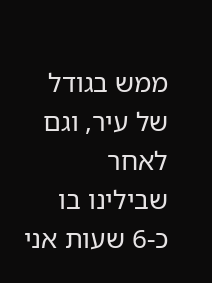ממש בגודל של עיר, וגם לאחר שבילינו בו כ-6 שעות אני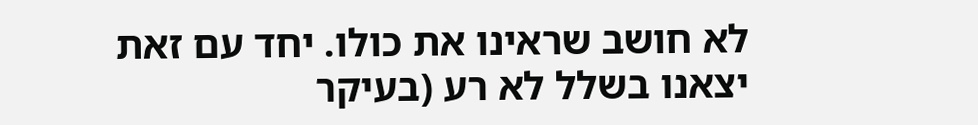לא חושב שראינו את כולו. יחד עם זאת יצאנו בשלל לא רע (בעיקר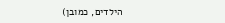הילדים, כמובן)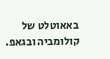באאוטלט של קולומביה ובגאפ.